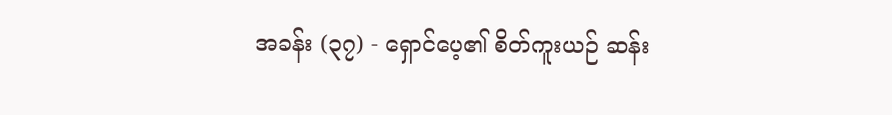အခန်း (၃၇) - ရှောင်ပေ့၏ စိတ်ကူးယဉ် ဆန်း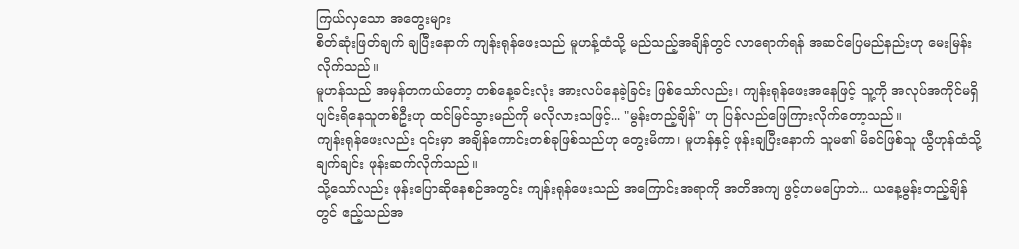ကြယ်လှသော အတွေးများ
စိတ်ဆုံးဖြတ်ချက် ချပြီးနောက် ကျန်းရုန်ဖေးသည် မူဟန့်ထံသို့ မည်သည့်အချိန်တွင် လာရောက်ရန် အဆင်ပြေမည်နည်းဟု မေးမြန်းလိုက်သည်။
မူဟန်သည် အမှန်တကယ်တော့ တစ်နေ့ခင်းလုံး အားလပ်နေခဲ့ခြင်း ဖြစ်သော်လည်း၊ ကျန်းရုန်ဖေးအနေဖြင့် သူ့ကို အလုပ်အကိုင်မရှိ ပျင်းရိနေသူတစ်ဦးဟု ထင်မြင်သွားမည်ကို မလိုလားသဖြင့်... "မွန်းတည့်ချိန်" ဟု ပြန်လည်ဖြေကြားလိုက်တော့သည်။
ကျန်းရုန်ဖေးလည်း ၎င်းမှာ အချိန်ကောင်းတစ်ခုဖြစ်သည်ဟု တွေးမိကာ၊ မူဟန်နှင့် ဖုန်းချပြီးနောက် သူမ၏ မိခင်ဖြစ်သူ ယွီဟုန်ထံသို့ ချက်ချင်း ဖုန်းဆက်လိုက်သည်။
သို့သော်လည်း ဖုန်းပြောဆိုနေစဉ်အတွင်း ကျန်းရုန်ဖေးသည် အကြောင်းအရာကို အတိအကျ ဖွင့်ဟမပြောဘဲ... ယနေ့မွန်းတည့်ချိန်တွင် ဧည့်သည်အ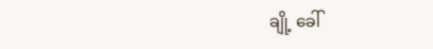ချို့ ခေါ်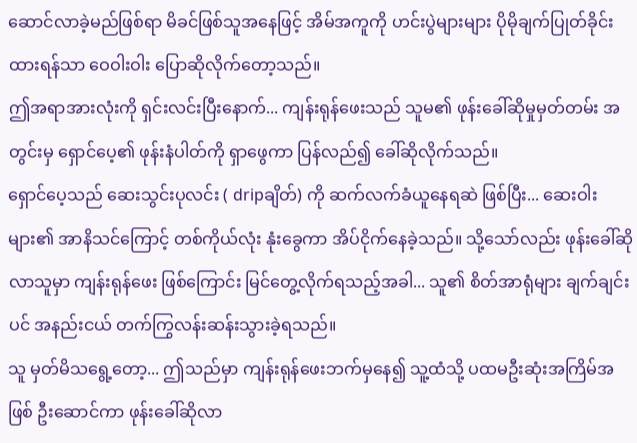ဆောင်လာခဲ့မည်ဖြစ်ရာ မိခင်ဖြစ်သူအနေဖြင့် အိမ်အကူကို ဟင်းပွဲများများ ပိုမိုချက်ပြုတ်ခိုင်းထားရန်သာ ဝေဝါးဝါး ပြောဆိုလိုက်တော့သည်။
ဤအရာအားလုံးကို ရှင်းလင်းပြီးနောက်... ကျန်းရုန်ဖေးသည် သူမ၏ ဖုန်းခေါ်ဆိုမှုမှတ်တမ်း အတွင်းမှ ရှောင်ပေ့၏ ဖုန်းနံပါတ်ကို ရှာဖွေကာ ပြန်လည်၍ ခေါ်ဆိုလိုက်သည်။
ရှောင်ပေ့သည် ဆေးသွင်းပုလင်း ( dripချိတ်) ကို ဆက်လက်ခံယူနေရဆဲ ဖြစ်ပြီး... ဆေးဝါးများ၏ အာနိသင်ကြောင့် တစ်ကိုယ်လုံး နုံးခွေကာ အိပ်ငိုက်နေခဲ့သည်။ သို့သော်လည်း ဖုန်းခေါ်ဆိုလာသူမှာ ကျန်းရုန်ဖေး ဖြစ်ကြောင်း မြင်တွေ့လိုက်ရသည့်အခါ... သူ၏ စိတ်အာရုံများ ချက်ချင်းပင် အနည်းငယ် တက်ကြွလန်းဆန်းသွားခဲ့ရသည်။
သူ မှတ်မိသရွေ့တော့... ဤသည်မှာ ကျန်းရုန်ဖေးဘက်မှနေ၍ သူ့ထံသို့ ပထမဦးဆုံးအကြိမ်အဖြစ် ဦးဆောင်ကာ ဖုန်းခေါ်ဆိုလာ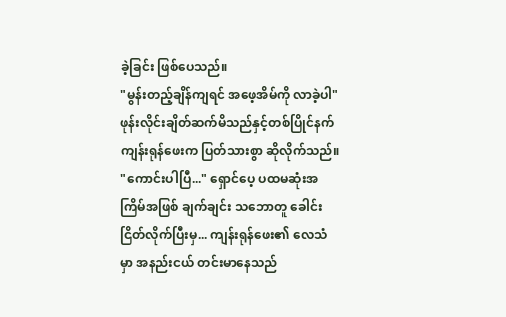ခဲ့ခြင်း ဖြစ်ပေသည်။
"မွန်းတည့်ချိန်ကျရင် အဖေ့အိမ်ကို လာခဲ့ပါ" ဖုန်းလိုင်းချိတ်ဆက်မိသည်နှင့်တစ်ပြိုင်နက် ကျန်းရုန်ဖေးက ပြတ်သားစွာ ဆိုလိုက်သည်။
"ကောင်းပါပြီ..." ရှောင်ပေ့ ပထမဆုံးအကြိမ်အဖြစ် ချက်ချင်း သဘောတူ ခေါင်းငြိတ်လိုက်ပြီးမှ... ကျန်းရုန်ဖေး၏ လေသံမှာ အနည်းငယ် တင်းမာနေသည်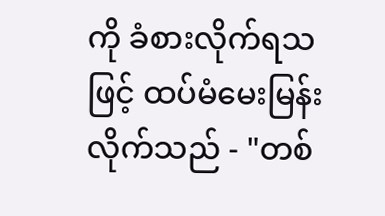ကို ခံစားလိုက်ရသဖြင့် ထပ်မံမေးမြန်းလိုက်သည် - "တစ်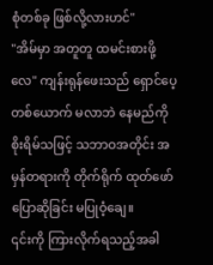စုံတစ်ခု ဖြစ်လို့လားဟင်"
"အိမ်မှာ အတူတူ ထမင်းစားဖို့လေ" ကျန်းရုန်ဖေးသည် ရှောင်ပေ့တစ်ယောက် မလာဘဲ နေမည်ကို စိုးရိမ်သဖြင့် သဘာဝအတိုင်း အမှန်တရားကို တိုက်ရိုက် ထုတ်ဖော်ပြောဆိုခြင်း မပြုဝံ့ချေ။
၎င်းကို ကြားလိုက်ရသည့်အခါ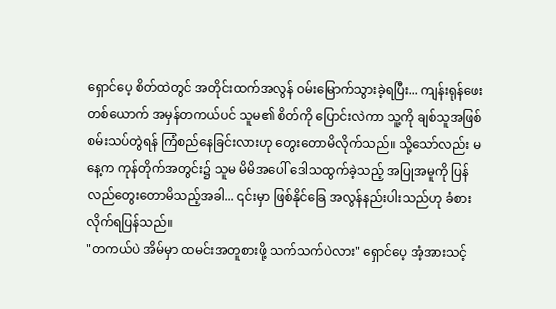ရှောင်ပေ့ စိတ်ထဲတွင် အတိုင်းထက်အလွန် ဝမ်းမြောက်သွားခဲ့ရပြီး... ကျန်းရုန်ဖေးတစ်ယောက် အမှန်တကယ်ပင် သူမ၏ စိတ်ကို ပြောင်းလဲကာ သူ့ကို ချစ်သူအဖြစ် စမ်းသပ်တွဲရန် ကြံစည်နေခြင်းလားဟု တွေးတောမိလိုက်သည်။ သို့သော်လည်း မနေ့က ကုန်တိုက်အတွင်း၌ သူမ မိမိအပေါ် ဒေါသထွက်ခဲ့သည့် အပြုအမူကို ပြန်လည်တွေးတောမိသည့်အခါ... ၎င်းမှာ ဖြစ်နိုင်ခြေ အလွန်နည်းပါးသည်ဟု ခံစားလိုက်ရပြန်သည်။
"တကယ်ပဲ အိမ်မှာ ထမင်းအတူစားဖို့ သက်သက်ပဲလား" ရှောင်ပေ့ အံ့အားသင့်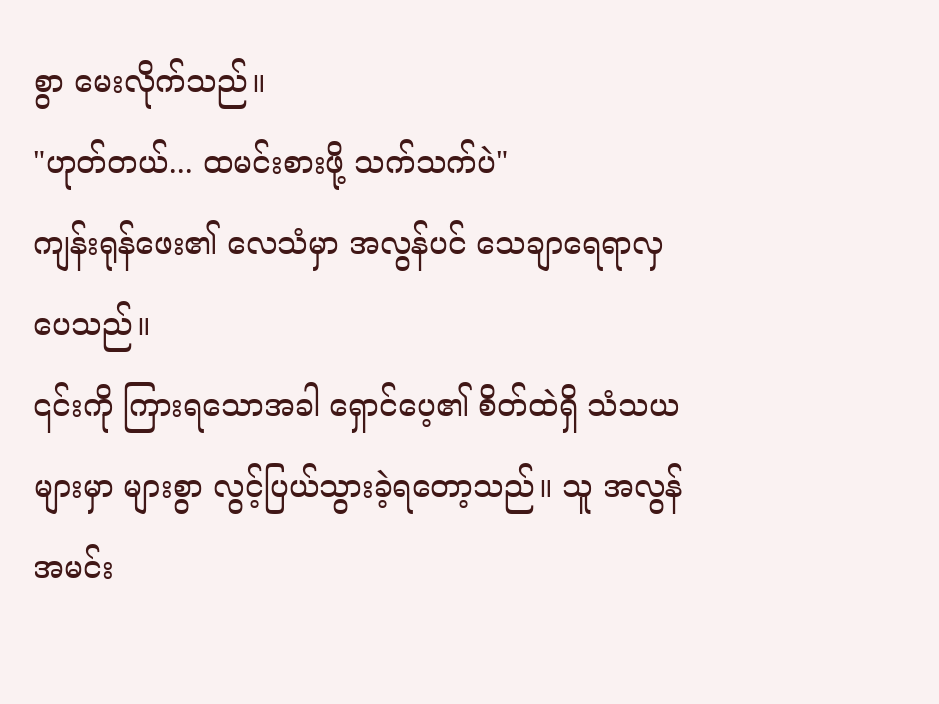စွာ မေးလိုက်သည်။
"ဟုတ်တယ်... ထမင်းစားဖို့ သက်သက်ပဲ"
ကျန်းရုန်ဖေး၏ လေသံမှာ အလွန်ပင် သေချာရေရာလှပေသည်။
၎င်းကို ကြားရသောအခါ ရှောင်ပေ့၏ စိတ်ထဲရှိ သံသယများမှာ များစွာ လွင့်ပြယ်သွားခဲ့ရတော့သည်။ သူ အလွန်အမင်း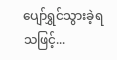ပျော်ရွှင်သွားခဲ့ရသဖြင့်...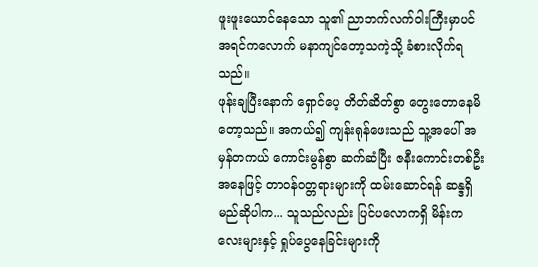ဖူးဖူးယောင်နေသော သူ၏ ညာဘက်လက်ဝါးကြီးမှာပင် အရင်ကလောက် မနာကျင်တော့သကဲ့သို့ ခံစားလိုက်ရသည်။
ဖုန်းချပြီးနောက် ရှောင်ပေ့ တိတ်ဆိတ်စွာ တွေးတောနေမိတော့သည်။ အကယ်၍ ကျန်းရုန်ဖေးသည် သူ့အပေါ် အမှန်တကယ် ကောင်းမွန်စွာ ဆက်ဆံပြီး ဇနီးကောင်းတစ်ဦးအနေဖြင့် တာဝန်ဝတ္တရားများကို ထမ်းဆောင်ရန် ဆန္ဒရှိမည်ဆိုပါက... သူသည်လည်း ပြင်ပလောကရှိ မိန်းကလေးများနှင့် ရှုပ်ပွေနေခြင်းများကို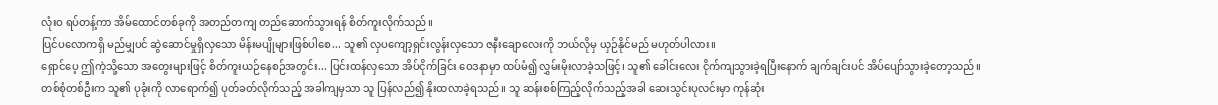လုံးဝ ရပ်တန့်ကာ အိမ်ထောင်တစ်ခုကို အတည်တကျ တည်ဆောက်သွားရန် စိတ်ကူးလိုက်သည်။
ပြင်ပလောကရှိ မည်မျှပင် ဆွဲဆောင်မှုရှိလှသော မိန်းမပျိုများဖြစ်ပါစေ... သူ၏ လှပကျော့ရှင်းလွန်းလှသော ဇနီးချောလေးကို ဘယ်လိုမှ ယှဉ်နိုင်မည် မဟုတ်ပါလား။
ရှောင်ပေ့ ဤကဲ့သို့သော အတွေးများဖြင့် စိတ်ကူးယဉ်နေစဉ်အတွင်း... ပြင်းထန်လှသော အိပ်ငိုက်ခြင်း ဝေဒနာမှာ ထပ်မံ၍ လွှမ်းမိုးလာခဲ့သဖြင့်၊ သူ၏ ခေါင်းလေး ငိုက်ကျသွားခဲ့ရပြီးနောက် ချက်ချင်းပင် အိပ်ပျော်သွားခဲ့တော့သည်။
တစ်စုံတစ်ဦးက သူ၏ ပုခုံးကို လာရောက်၍ ပုတ်ခတ်လိုက်သည့် အခါကျမှသာ သူ ပြန်လည်၍ နိုးထလာခဲ့ရသည်။ သူ ဆန်းစစ်ကြည့်လိုက်သည့်အခါ ဆေးသွင်းပုလင်းမှာ ကုန်ဆုံး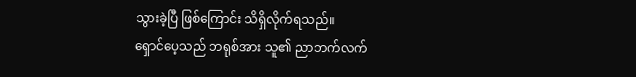သွားခဲ့ပြီ ဖြစ်ကြောင်း သိရှိလိုက်ရသည်။
ရှောင်ပေ့သည် ဘရုစ်အား သူ၏ ညာဘက်လက်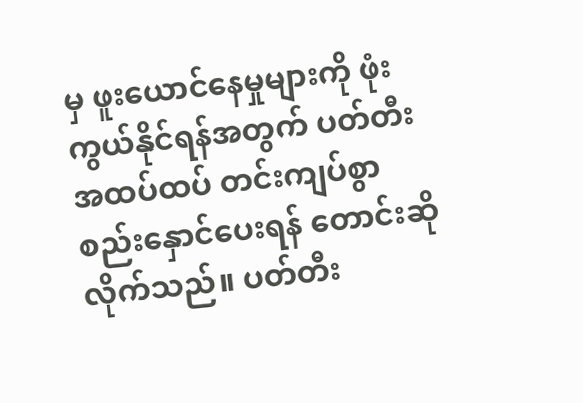မှ ဖူးယောင်နေမှုများကို ဖုံးကွယ်နိုင်ရန်အတွက် ပတ်တီးအထပ်ထပ် တင်းကျပ်စွာ စည်းနှောင်ပေးရန် တောင်းဆိုလိုက်သည်။ ပတ်တီး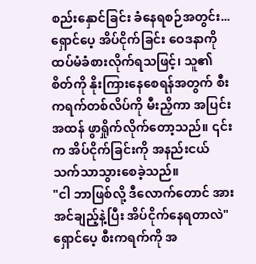စည်းနှောင်ခြင်း ခံနေရစဉ်အတွင်း... ရှောင်ပေ့ အိပ်ငိုက်ခြင်း ဝေဒနာကို ထပ်မံခံစားလိုက်ရသဖြင့်၊ သူ၏ စိတ်ကို နိုးကြားနေစေရန်အတွက် စီးကရက်တစ်လိပ်ကို မီးညှိကာ အပြင်းအထန် ဖွာရှိုက်လိုက်တော့သည်။ ၎င်းက အိပ်ငိုက်ခြင်းကို အနည်းငယ် သက်သာသွားစေခဲ့သည်။
"ငါ ဘာဖြစ်လို့ ဒီလောက်တောင် အားအင်ချည့်နဲ့ပြီး အိပ်ငိုက်နေရတာလဲ" ရှောင်ပေ့ စီးကရက်ကို အ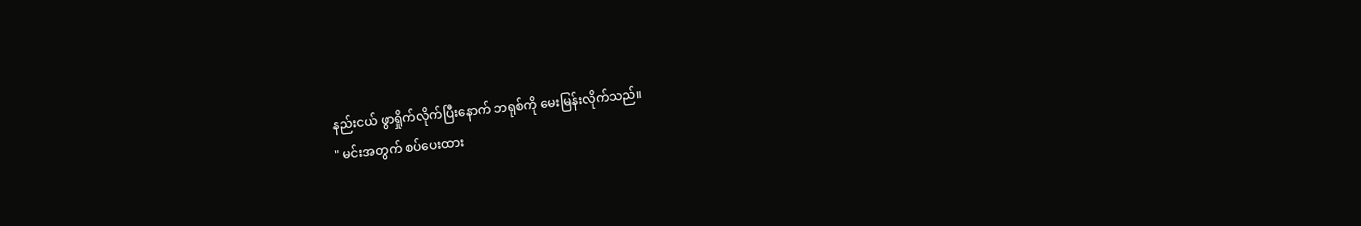နည်းငယ် ဖွာရှိုက်လိုက်ပြီးနောက် ဘရုစ်ကို မေးမြန်းလိုက်သည်။
" မင်းအတွက် စပ်ပေးထား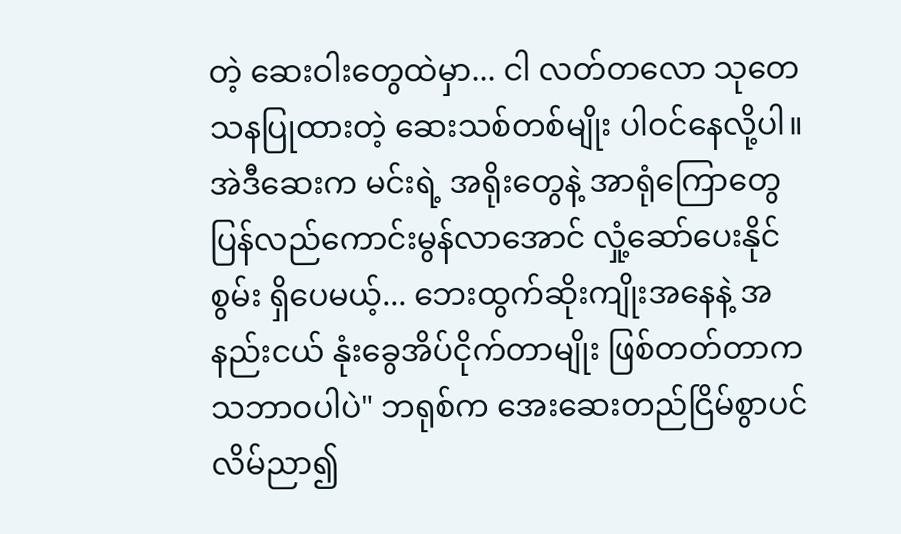တဲ့ ဆေးဝါးတွေထဲမှာ... ငါ လတ်တလော သုတေသနပြုထားတဲ့ ဆေးသစ်တစ်မျိုး ပါဝင်နေလို့ပါ။ အဲဒီဆေးက မင်းရဲ့ အရိုးတွေနဲ့ အာရုံကြောတွေ ပြန်လည်ကောင်းမွန်လာအောင် လှုံ့ဆော်ပေးနိုင်စွမ်း ရှိပေမယ့်... ဘေးထွက်ဆိုးကျိုးအနေနဲ့ အနည်းငယ် နုံးခွေအိပ်ငိုက်တာမျိုး ဖြစ်တတ်တာက သဘာဝပါပဲ" ဘရုစ်က အေးဆေးတည်ငြိမ်စွာပင် လိမ်ညာ၍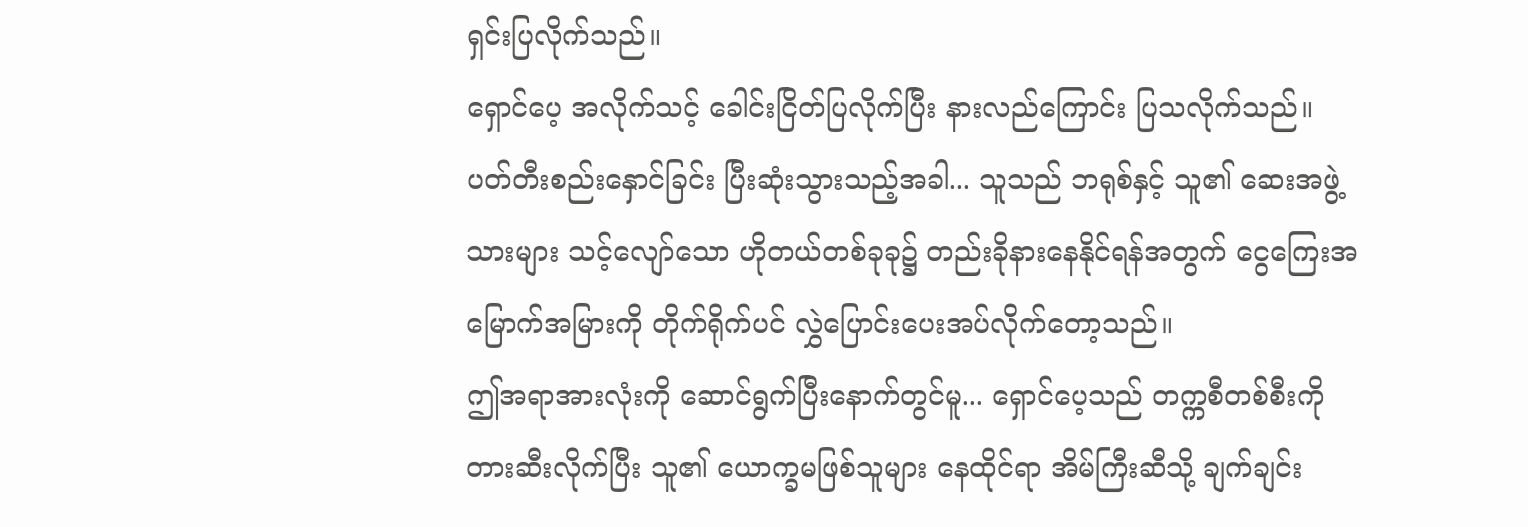ရှင်းပြလိုက်သည်။
ရှောင်ပေ့ အလိုက်သင့် ခေါင်းငြိတ်ပြလိုက်ပြီး နားလည်ကြောင်း ပြသလိုက်သည်။ ပတ်တီးစည်းနှောင်ခြင်း ပြီးဆုံးသွားသည့်အခါ... သူသည် ဘရုစ်နှင့် သူ၏ ဆေးအဖွဲ့သားများ သင့်လျော်သော ဟိုတယ်တစ်ခုခု၌ တည်းခိုနားနေနိုင်ရန်အတွက် ငွေကြေးအမြောက်အမြားကို တိုက်ရိုက်ပင် လွှဲပြောင်းပေးအပ်လိုက်တော့သည်။
ဤအရာအားလုံးကို ဆောင်ရွက်ပြီးနောက်တွင်မူ... ရှောင်ပေ့သည် တက္ကစီတစ်စီးကို တားဆီးလိုက်ပြီး သူ၏ ယောက္ခမဖြစ်သူများ နေထိုင်ရာ အိမ်ကြီးဆီသို့ ချက်ချင်း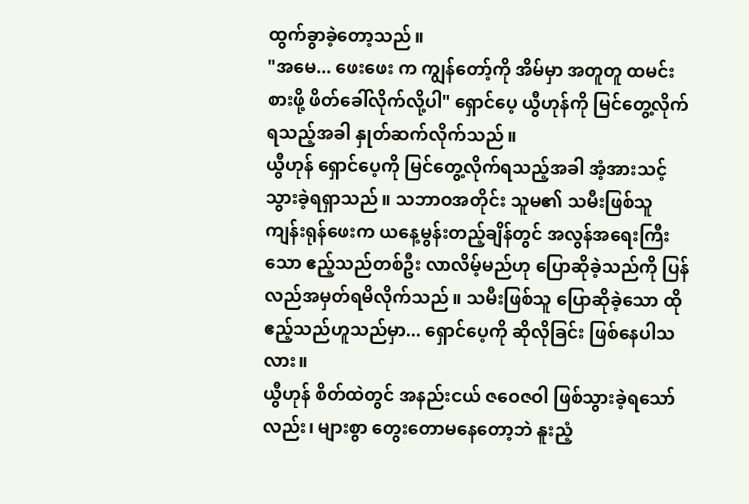ထွက်ခွာခဲ့တော့သည်။
"အမေ... ဖေးဖေး က ကျွန်တော့်ကို အိမ်မှာ အတူတူ ထမင်းစားဖို့ ဖိတ်ခေါ်လိုက်လို့ပါ" ရှောင်ပေ့ ယွီဟုန်ကို မြင်တွေ့လိုက်ရသည့်အခါ နှုတ်ဆက်လိုက်သည်။
ယွီဟုန် ရှောင်ပေ့ကို မြင်တွေ့လိုက်ရသည့်အခါ အံ့အားသင့်သွားခဲ့ရရှာသည်။ သဘာဝအတိုင်း သူမ၏ သမီးဖြစ်သူ ကျန်းရုန်ဖေးက ယနေ့မွန်းတည့်ချိန်တွင် အလွန်အရေးကြီးသော ဧည့်သည်တစ်ဦး လာလိမ့်မည်ဟု ပြောဆိုခဲ့သည်ကို ပြန်လည်အမှတ်ရမိလိုက်သည်။ သမီးဖြစ်သူ ပြောဆိုခဲ့သော ထိုဧည့်သည်ဟူသည်မှာ... ရှောင်ပေ့ကို ဆိုလိုခြင်း ဖြစ်နေပါသလား။
ယွီဟုန် စိတ်ထဲတွင် အနည်းငယ် ဇဝေဇဝါ ဖြစ်သွားခဲ့ရသော်လည်း၊ များစွာ တွေးတောမနေတော့ဘဲ နူးညံ့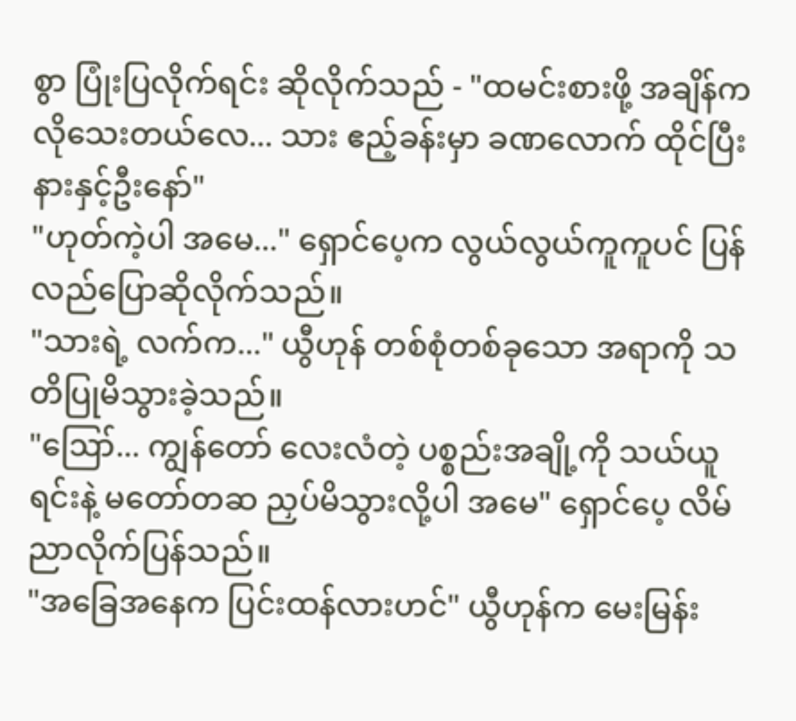စွာ ပြုံးပြလိုက်ရင်း ဆိုလိုက်သည် - "ထမင်းစားဖို့ အချိန်က လိုသေးတယ်လေ... သား ဧည့်ခန်းမှာ ခဏလောက် ထိုင်ပြီး နားနှင့်ဦးနော်"
"ဟုတ်ကဲ့ပါ အမေ..." ရှောင်ပေ့က လွယ်လွယ်ကူကူပင် ပြန်လည်ပြောဆိုလိုက်သည်။
"သားရဲ့ လက်က..." ယွီဟုန် တစ်စုံတစ်ခုသော အရာကို သတိပြုမိသွားခဲ့သည်။
"ဪ... ကျွန်တော် လေးလံတဲ့ ပစ္စည်းအချို့ကို သယ်ယူရင်းနဲ့ မတော်တဆ ညှပ်မိသွားလို့ပါ အမေ" ရှောင်ပေ့ လိမ်ညာလိုက်ပြန်သည်။
"အခြေအနေက ပြင်းထန်လားဟင်" ယွီဟုန်က မေးမြန်း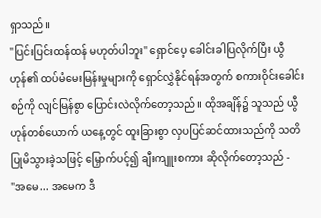ရှာသည်။
"ပြင်းပြင်းထန်ထန် မဟုတ်ပါဘူး" ရှောင်ပေ့ ခေါင်းခါပြလိုက်ပြီး ယွီဟုန်၏ ထပ်မံမေးမြန်းမှုများကို ရှောင်လွှဲနိုင်ရန်အတွက် စကားဝိုင်းခေါင်းစဉ်ကို လျင်မြန်စွာ ပြောင်းလဲလိုက်တော့သည်။ ထိုအချိန်၌ သူသည် ယွီဟုန်တစ်ယောက် ယနေ့တွင် ထူးခြားစွာ လှပပြင်ဆင်ထားသည်ကို သတိပြုမိသွားခဲ့သဖြင့် မြှောက်ပင့်၍ ချီးကျူးစကား ဆိုလိုက်တော့သည် -
"အမေ... အမေက ဒီ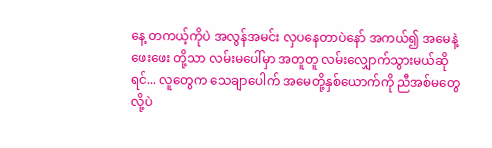နေ့ တကယ့်ကိုပဲ အလွန်အမင်း လှပနေတာပဲနော် အကယ်၍ အမေနဲ့ ဖေးဖေး တို့သာ လမ်းမပေါ်မှာ အတူတူ လမ်းလျှောက်သွားမယ်ဆိုရင်... လူတွေက သေချာပေါက် အမေတို့နှစ်ယောက်ကို ညီအစ်မတွေလို့ပဲ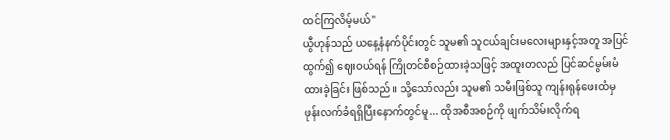ထင်ကြလိမ့်မယ်"
ယွီဟုန်သည် ယနေ့နံနက်ပိုင်းတွင် သူမ၏ သူငယ်ချင်းမလေးများနှင့်အတူ အပြင်ထွက်၍ ဈေးဝယ်ရန် ကြိုတင်စီစဉ်ထားခဲ့သဖြင့် အထူးတလည် ပြင်ဆင်မွမ်းမံထားခဲ့ခြင်း ဖြစ်သည်။ သို့သော်လည်း သူမ၏ သမီးဖြစ်သူ ကျန်းရုန်ဖေးထံမှ ဖုန်းလက်ခံရရှိပြီးနောက်တွင်မူ... ထိုအစီအစဉ်ကို ဖျက်သိမ်းလိုက်ရ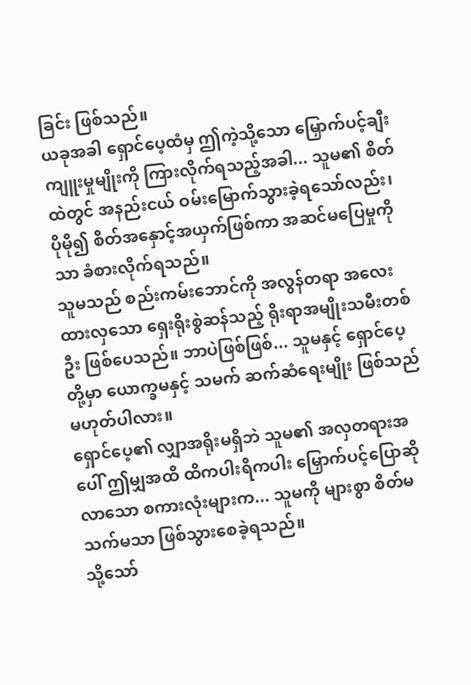ခြင်း ဖြစ်သည်။
ယခုအခါ ရှောင်ပေ့ထံမှ ဤကဲ့သို့သော မြှောက်ပင့်ချီးကျူးမှုမျိုးကို ကြားလိုက်ရသည့်အခါ... သူမ၏ စိတ်ထဲတွင် အနည်းငယ် ဝမ်းမြောက်သွားခဲ့ရသော်လည်း၊ ပိုမို၍ စိတ်အနှောင့်အယှက်ဖြစ်ကာ အဆင်မပြေမှုကိုသာ ခံစားလိုက်ရသည်။
သူမသည် စည်းကမ်းဘောင်ကို အလွန်တရာ အလေးထားလှသော ရှေးရိုးစွဲဆန်သည့် ရိုးရာအမျိုးသမီးတစ်ဦး ဖြစ်ပေသည်။ ဘာပဲဖြစ်ဖြစ်... သူမနှင့် ရှောင်ပေ့တို့မှာ ယောက္ခမနှင့် သမက် ဆက်ဆံရေးမျိုး ဖြစ်သည်မဟုတ်ပါလား။
ရှောင်ပေ့၏ လျှာအရိုးမရှိဘဲ သူမ၏ အလှတရားအပေါ် ဤမျှအထိ ထိကပါးရိကပါး မြှောက်ပင့်ပြောဆိုလာသော စကားလုံးများက... သူမကို များစွာ စိတ်မသက်မသာ ဖြစ်သွားစေခဲ့ရသည်။
သို့သော်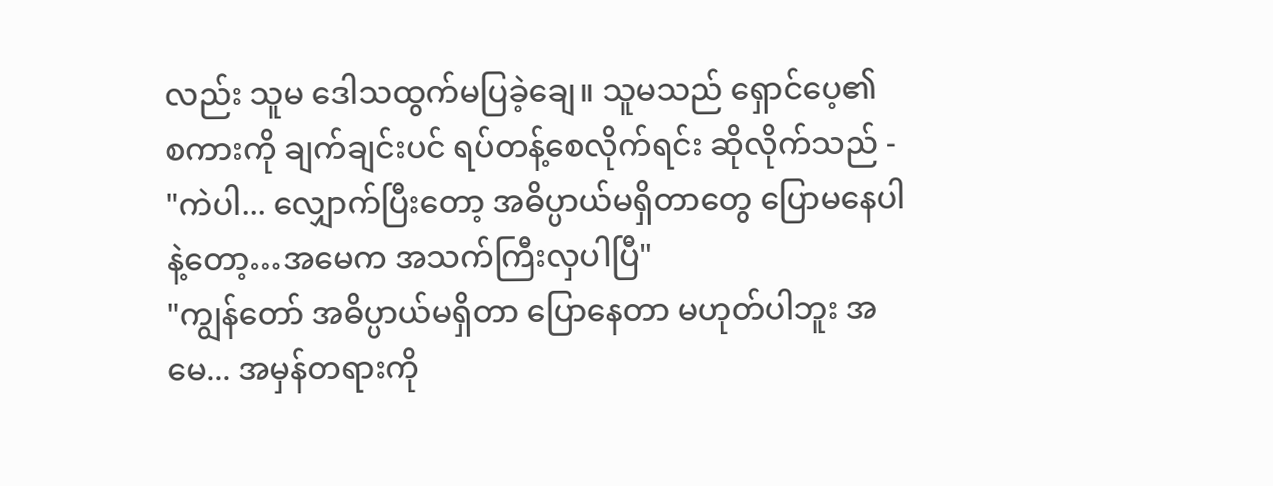လည်း သူမ ဒေါသထွက်မပြခဲ့ချေ။ သူမသည် ရှောင်ပေ့၏ စကားကို ချက်ချင်းပင် ရပ်တန့်စေလိုက်ရင်း ဆိုလိုက်သည် - "ကဲပါ... လျှောက်ပြီးတော့ အဓိပ္ပာယ်မရှိတာတွေ ပြောမနေပါနဲ့တော့…အမေက အသက်ကြီးလှပါပြီ"
"ကျွန်တော် အဓိပ္ပာယ်မရှိတာ ပြောနေတာ မဟုတ်ပါဘူး အမေ... အမှန်တရားကို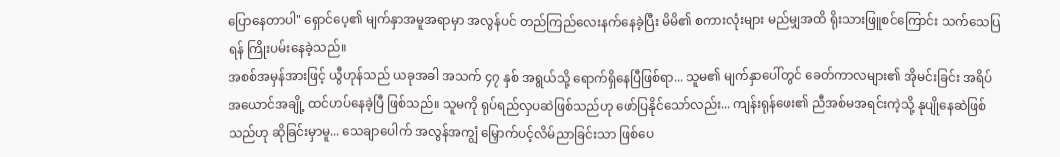ပြောနေတာပါ" ရှောင်ပေ့၏ မျက်နှာအမူအရာမှာ အလွန်ပင် တည်ကြည်လေးနက်နေခဲ့ပြီး မိမိ၏ စကားလုံးများ မည်မျှအထိ ရိုးသားဖြူစင်ကြောင်း သက်သေပြရန် ကြိုးပမ်းနေခဲ့သည်။
အစစ်အမှန်အားဖြင့် ယွီဟုန်သည် ယခုအခါ အသက် ၄၇ နှစ် အရွယ်သို့ ရောက်ရှိနေပြီဖြစ်ရာ... သူမ၏ မျက်နှာပေါ်တွင် ခေတ်ကာလများ၏ အိုမင်းခြင်း အရိပ်အယောင်အချို့ ထင်ဟပ်နေခဲ့ပြီ ဖြစ်သည်။ သူမကို ရုပ်ရည်လှပဆဲဖြစ်သည်ဟု ဖော်ပြနိုင်သော်လည်း... ကျန်းရုန်ဖေး၏ ညီအစ်မအရင်းကဲ့သို့ နုပျိုနေဆဲဖြစ်သည်ဟု ဆိုခြင်းမှာမူ... သေချာပေါက် အလွန်အကျွံ မြှောက်ပင့်လိမ်ညာခြင်းသာ ဖြစ်ပေ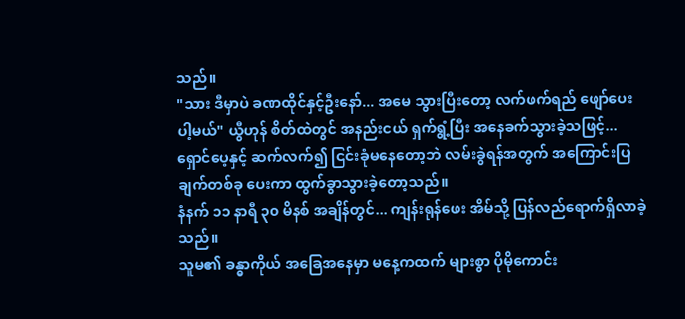သည်။
"သား ဒီမှာပဲ ခဏထိုင်နှင့်ဦးနော်... အမေ သွားပြီးတော့ လက်ဖက်ရည် ဖျော်ပေးပါ့မယ်" ယွီဟုန် စိတ်ထဲတွင် အနည်းငယ် ရှက်ရွံ့ပြီး အနေခက်သွားခဲ့သဖြင့်... ရှောင်ပေ့နှင့် ဆက်လက်၍ ငြင်းခုံမနေတော့ဘဲ လမ်းခွဲရန်အတွက် အကြောင်းပြချက်တစ်ခု ပေးကာ ထွက်ခွာသွားခဲ့တော့သည်။
နံနက် ၁၁ နာရီ ၃၀ မိနစ် အချိန်တွင်... ကျန်းရုန်ဖေး အိမ်သို့ ပြန်လည်ရောက်ရှိလာခဲ့သည်။
သူမ၏ ခန္ဓာကိုယ် အခြေအနေမှာ မနေ့ကထက် များစွာ ပိုမိုကောင်း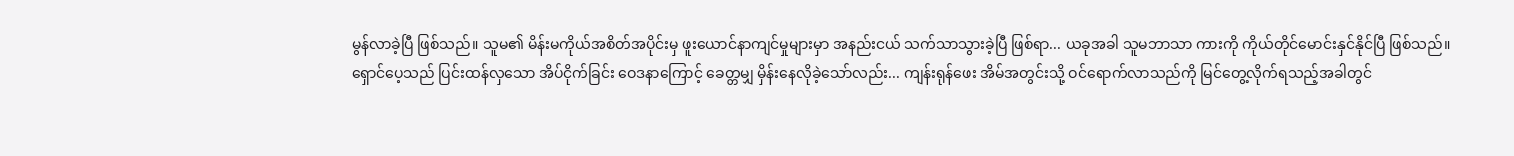မွန်လာခဲ့ပြီ ဖြစ်သည်။ သူမ၏ မိန်းမကိုယ်အစိတ်အပိုင်းမှ ဖူးယောင်နာကျင်မှုများမှာ အနည်းငယ် သက်သာသွားခဲ့ပြီ ဖြစ်ရာ... ယခုအခါ သူမဘာသာ ကားကို ကိုယ်တိုင်မောင်းနှင်နိုင်ပြီ ဖြစ်သည်။
ရှောင်ပေ့သည် ပြင်းထန်လှသော အိပ်ငိုက်ခြင်း ဝေဒနာကြောင့် ခေတ္တမျှ မှိန်းနေလိုခဲ့သော်လည်း... ကျန်းရုန်ဖေး အိမ်အတွင်းသို့ ဝင်ရောက်လာသည်ကို မြင်တွေ့လိုက်ရသည့်အခါတွင်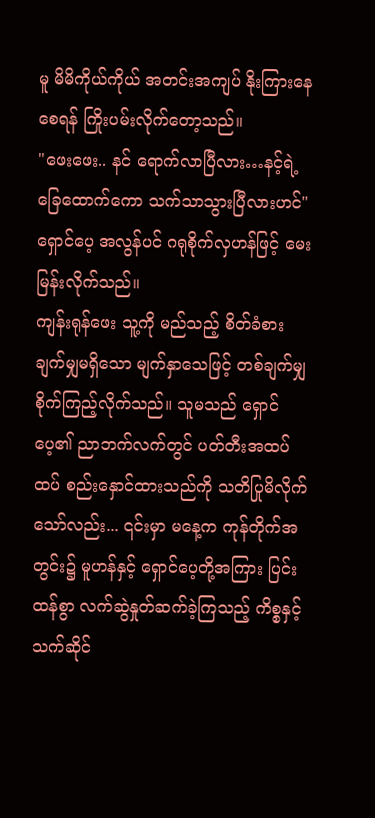မူ မိမိကိုယ်ကိုယ် အတင်းအကျပ် နိုးကြားနေစေရန် ကြိုးပမ်းလိုက်တော့သည်။
"ဖေးဖေး.. နင် ရောက်လာပြီလား…နင့်ရဲ့ ခြေထောက်ကော သက်သာသွားပြီလားဟင်" ရှောင်ပေ့ အလွန်ပင် ဂရုစိုက်လှဟန်ဖြင့် မေးမြန်းလိုက်သည်။
ကျန်းရုန်ဖေး သူ့ကို မည်သည့် စိတ်ခံစားချက်မျှမရှိသော မျက်နှာသေဖြင့် တစ်ချက်မျှ စိုက်ကြည့်လိုက်သည်။ သူမသည် ရှောင်ပေ့၏ ညာဘက်လက်တွင် ပတ်တီးအထပ်ထပ် စည်းနှောင်ထားသည်ကို သတိပြုမိလိုက်သော်လည်း... ၎င်းမှာ မနေ့က ကုန်တိုက်အတွင်း၌ မူဟန်နှင့် ရှောင်ပေ့တို့အကြား ပြင်းထန်စွာ လက်ဆွဲနှုတ်ဆက်ခဲ့ကြသည့် ကိစ္စနှင့် သက်ဆိုင်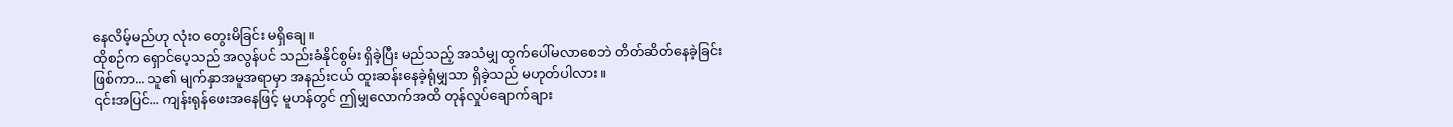နေလိမ့်မည်ဟု လုံးဝ တွေးမိခြင်း မရှိချေ။
ထိုစဉ်က ရှောင်ပေ့သည် အလွန်ပင် သည်းခံနိုင်စွမ်း ရှိခဲ့ပြီး မည်သည့် အသံမျှ ထွက်ပေါ်မလာစေဘဲ တိတ်ဆိတ်နေခဲ့ခြင်း ဖြစ်ကာ... သူ၏ မျက်နှာအမူအရာမှာ အနည်းငယ် ထူးဆန်းနေခဲ့ရုံမျှသာ ရှိခဲ့သည် မဟုတ်ပါလား။
၎င်းအပြင်... ကျန်းရုန်ဖေးအနေဖြင့် မူဟန်တွင် ဤမျှလောက်အထိ တုန်လှုပ်ချောက်ချား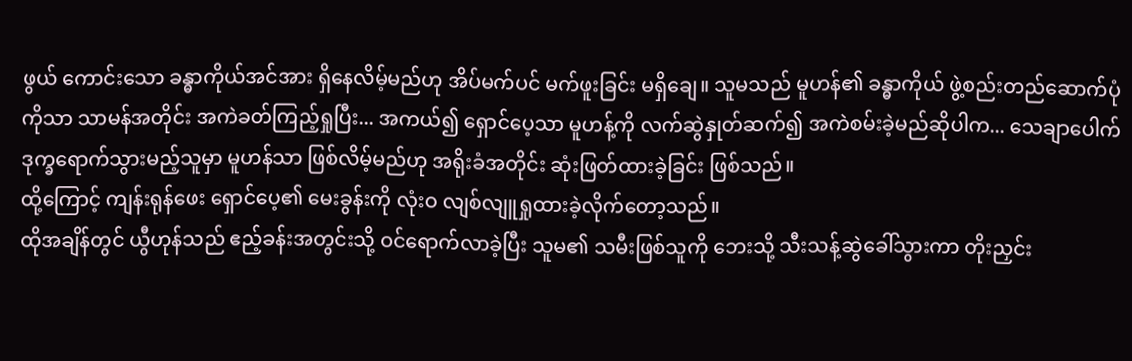ဖွယ် ကောင်းသော ခန္ဓာကိုယ်အင်အား ရှိနေလိမ့်မည်ဟု အိပ်မက်ပင် မက်ဖူးခြင်း မရှိချေ။ သူမသည် မူဟန်၏ ခန္ဓာကိုယ် ဖွဲ့စည်းတည်ဆောက်ပုံကိုသာ သာမန်အတိုင်း အကဲခတ်ကြည့်ရှုပြီး... အကယ်၍ ရှောင်ပေ့သာ မူဟန့်ကို လက်ဆွဲနှုတ်ဆက်၍ အကဲစမ်းခဲ့မည်ဆိုပါက... သေချာပေါက် ဒုက္ခရောက်သွားမည့်သူမှာ မူဟန်သာ ဖြစ်လိမ့်မည်ဟု အရိုးခံအတိုင်း ဆုံးဖြတ်ထားခဲ့ခြင်း ဖြစ်သည်။
ထို့ကြောင့် ကျန်းရုန်ဖေး ရှောင်ပေ့၏ မေးခွန်းကို လုံးဝ လျစ်လျူရှုထားခဲ့လိုက်တော့သည်။
ထိုအချိန်တွင် ယွီဟုန်သည် ဧည့်ခန်းအတွင်းသို့ ဝင်ရောက်လာခဲ့ပြီး သူမ၏ သမီးဖြစ်သူကို ဘေးသို့ သီးသန့်ဆွဲခေါ်သွားကာ တိုးညှင်း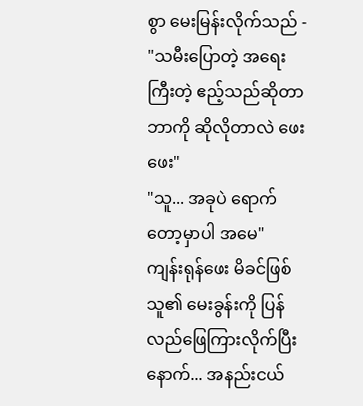စွာ မေးမြန်းလိုက်သည် - "သမီးပြောတဲ့ အရေးကြီးတဲ့ ဧည့်သည်ဆိုတာ ဘာကို ဆိုလိုတာလဲ ဖေးဖေး"
"သူ... အခုပဲ ရောက်တော့မှာပါ အမေ"
ကျန်းရုန်ဖေး မိခင်ဖြစ်သူ၏ မေးခွန်းကို ပြန်လည်ဖြေကြားလိုက်ပြီးနောက်... အနည်းငယ်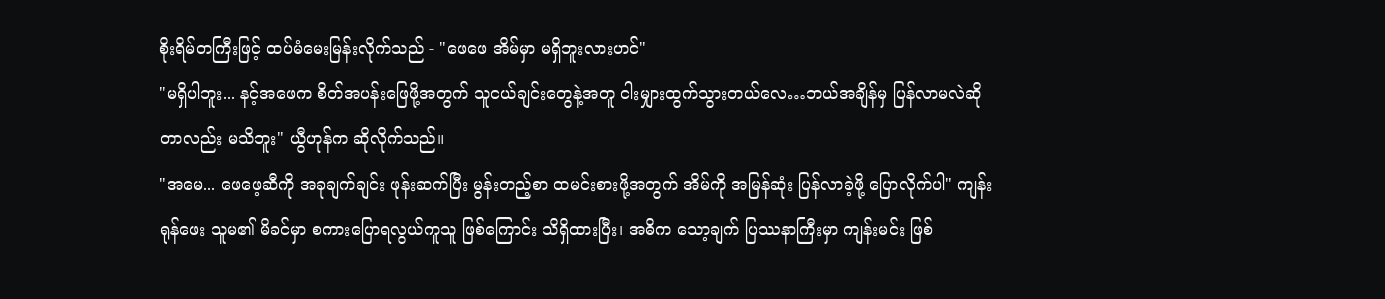စိုးရိမ်တကြီးဖြင့် ထပ်မံမေးမြန်းလိုက်သည် - "ဖေဖေ အိမ်မှာ မရှိဘူးလားဟင်"
"မရှိပါဘူး... နင့်အဖေက စိတ်အပန်းဖြေဖို့အတွက် သူငယ်ချင်းတွေနဲ့အတူ ငါးမျှားထွက်သွားတယ်လေ…ဘယ်အချိန်မှ ပြန်လာမလဲဆိုတာလည်း မသိဘူး" ယွီဟုန်က ဆိုလိုက်သည်။
"အမေ... ဖေဖေ့ဆီကို အခုချက်ချင်း ဖုန်းဆက်ပြီး မွန်းတည့်စာ ထမင်းစားဖို့အတွက် အိမ်ကို အမြန်ဆုံး ပြန်လာခဲ့ဖို့ ပြောလိုက်ပါ" ကျန်းရုန်ဖေး သူမ၏ မိခင်မှာ စကားပြောရလွယ်ကူသူ ဖြစ်ကြောင်း သိရှိထားပြီး၊ အဓိက သော့ချက် ပြဿနာကြီးမှာ ကျန်းမင်း ဖြစ်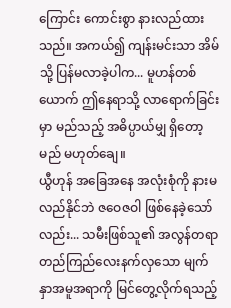ကြောင်း ကောင်းစွာ နားလည်ထားသည်။ အကယ်၍ ကျန်းမင်းသာ အိမ်သို့ ပြန်မလာခဲ့ပါက... မူဟန်တစ်ယောက် ဤနေရာသို့ လာရောက်ခြင်းမှာ မည်သည့် အဓိပ္ပာယ်မျှ ရှိတော့မည် မဟုတ်ချေ။
ယွီဟုန် အခြေအနေ အလုံးစုံကို နားမလည်နိုင်ဘဲ ဇဝေဇဝါ ဖြစ်နေခဲ့သော်လည်း... သမီးဖြစ်သူ၏ အလွန်တရာ တည်ကြည်လေးနက်လှသော မျက်နှာအမူအရာကို မြင်တွေ့လိုက်ရသည့်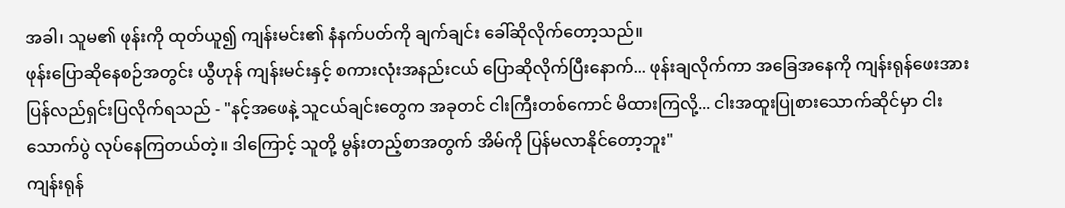အခါ၊ သူမ၏ ဖုန်းကို ထုတ်ယူ၍ ကျန်းမင်း၏ နံနက်ပတ်ကို ချက်ချင်း ခေါ်ဆိုလိုက်တော့သည်။
ဖုန်းပြောဆိုနေစဉ်အတွင်း ယွီဟုန် ကျန်းမင်းနှင့် စကားလုံးအနည်းငယ် ပြောဆိုလိုက်ပြီးနောက်... ဖုန်းချလိုက်ကာ အခြေအနေကို ကျန်းရုန်ဖေးအား ပြန်လည်ရှင်းပြလိုက်ရသည် - "နင့်အဖေနဲ့ သူငယ်ချင်းတွေက အခုတင် ငါးကြီးတစ်ကောင် မိထားကြလို့... ငါးအထူးပြုစားသောက်ဆိုင်မှာ ငါးသောက်ပွဲ လုပ်နေကြတယ်တဲ့။ ဒါကြောင့် သူတို့ မွန်းတည့်စာအတွက် အိမ်ကို ပြန်မလာနိုင်တော့ဘူး"
ကျန်းရုန်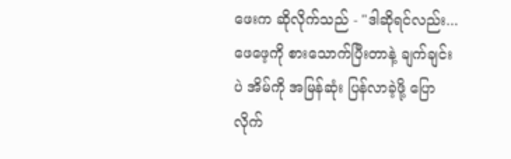ဖေးက ဆိုလိုက်သည် - "ဒါဆိုရင်လည်း... ဖေဖေ့ကို စားသောက်ပြီးတာနဲ့ ချက်ချင်းပဲ အိမ်ကို အမြန်ဆုံး ပြန်လာခဲ့ဖို့ ပြောလိုက်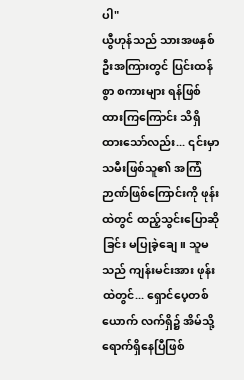ပါ"
ယွီဟုန်သည် သားအဖနှစ်ဦးအကြားတွင် ပြင်းထန်စွာ စကားများ ရန်ဖြစ်ထားကြကြောင်း သိရှိထားသော်လည်း... ၎င်းမှာ သမီးဖြစ်သူ၏ အကြံဉာဏ်ဖြစ်ကြောင်းကို ဖုန်းထဲတွင် ထည့်သွင်းပြောဆိုခြင်း မပြုခဲ့ချေ။ သူမသည် ကျန်းမင်းအား ဖုန်းထဲတွင်... ရှောင်ပေ့တစ်ယောက် လက်ရှိ၌ အိမ်သို့ ရောက်ရှိနေပြီဖြစ်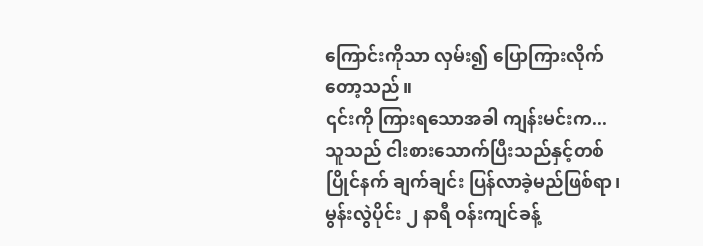ကြောင်းကိုသာ လှမ်း၍ ပြောကြားလိုက်တော့သည်။
၎င်းကို ကြားရသောအခါ ကျန်းမင်းက... သူသည် ငါးစားသောက်ပြီးသည်နှင့်တစ်ပြိုင်နက် ချက်ချင်း ပြန်လာခဲ့မည်ဖြစ်ရာ၊ မွန်းလွဲပိုင်း ၂ နာရီ ဝန်းကျင်ခန့်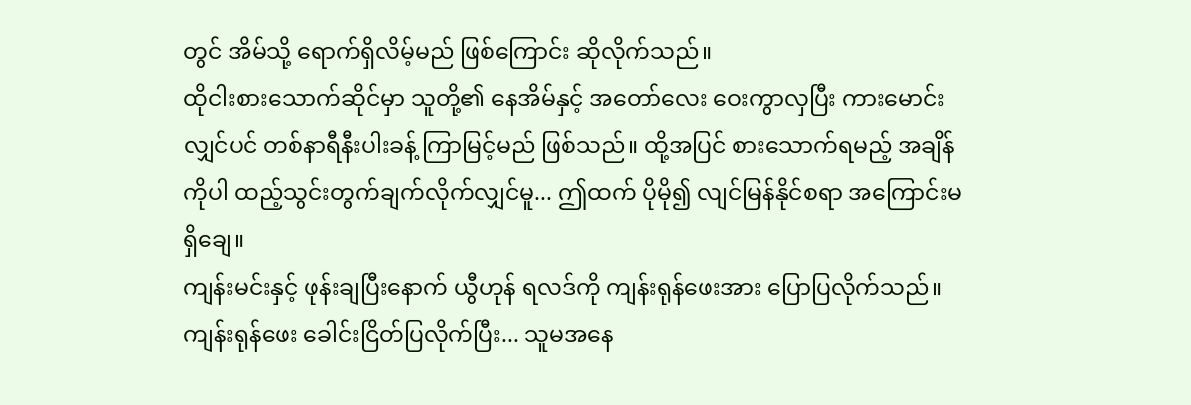တွင် အိမ်သို့ ရောက်ရှိလိမ့်မည် ဖြစ်ကြောင်း ဆိုလိုက်သည်။
ထိုငါးစားသောက်ဆိုင်မှာ သူတို့၏ နေအိမ်နှင့် အတော်လေး ဝေးကွာလှပြီး ကားမောင်းလျှင်ပင် တစ်နာရီနီးပါးခန့် ကြာမြင့်မည် ဖြစ်သည်။ ထို့အပြင် စားသောက်ရမည့် အချိန်ကိုပါ ထည့်သွင်းတွက်ချက်လိုက်လျှင်မူ... ဤထက် ပိုမို၍ လျင်မြန်နိုင်စရာ အကြောင်းမရှိချေ။
ကျန်းမင်းနှင့် ဖုန်းချပြီးနောက် ယွီဟုန် ရလဒ်ကို ကျန်းရုန်ဖေးအား ပြောပြလိုက်သည်။
ကျန်းရုန်ဖေး ခေါင်းငြိတ်ပြလိုက်ပြီး... သူမအနေ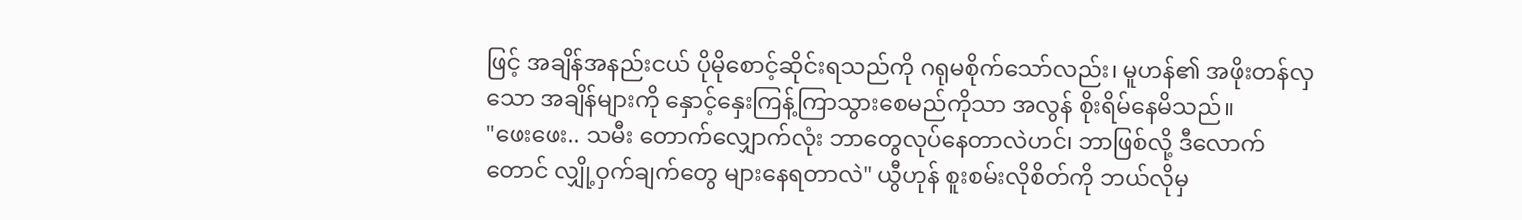ဖြင့် အချိန်အနည်းငယ် ပိုမိုစောင့်ဆိုင်းရသည်ကို ဂရုမစိုက်သော်လည်း၊ မူဟန်၏ အဖိုးတန်လှသော အချိန်များကို နှောင့်နှေးကြန့်ကြာသွားစေမည်ကိုသာ အလွန် စိုးရိမ်နေမိသည်။
"ဖေးဖေး.. သမီး တောက်လျှောက်လုံး ဘာတွေလုပ်နေတာလဲဟင်၊ ဘာဖြစ်လို့ ဒီလောက်တောင် လျှို့ဝှက်ချက်တွေ များနေရတာလဲ" ယွီဟုန် စူးစမ်းလိုစိတ်ကို ဘယ်လိုမှ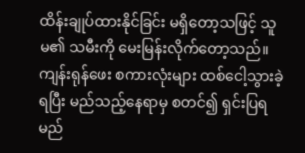ထိန်းချုပ်ထားနိုင်ခြင်း မရှိတော့သဖြင့် သူမ၏ သမီးကို မေးမြန်းလိုက်တော့သည်။
ကျန်းရုန်ဖေး စကားလုံးများ ထစ်ငေါ့သွားခဲ့ရပြီး မည်သည့်နေရာမှ စတင်၍ ရှင်းပြရမည်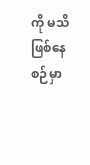ကို မသိဖြစ်နေစဉ်မှာ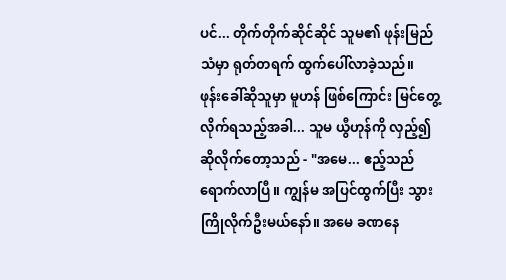ပင်... တိုက်တိုက်ဆိုင်ဆိုင် သူမ၏ ဖုန်းမြည်သံမှာ ရုတ်တရက် ထွက်ပေါ်လာခဲ့သည်။
ဖုန်းခေါ်ဆိုသူမှာ မူဟန် ဖြစ်ကြောင်း မြင်တွေ့လိုက်ရသည့်အခါ... သူမ ယွီဟုန်ကို လှည့်၍ ဆိုလိုက်တော့သည် - "အမေ... ဧည့်သည် ရောက်လာပြီ။ ကျွန်မ အပြင်ထွက်ပြီး သွားကြိုလိုက်ဦးမယ်နော်။ အမေ ခဏနေ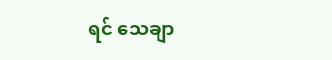ရင် သေချာ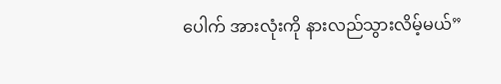ပေါက် အားလုံးကို နားလည်သွားလိမ့်မယ်”